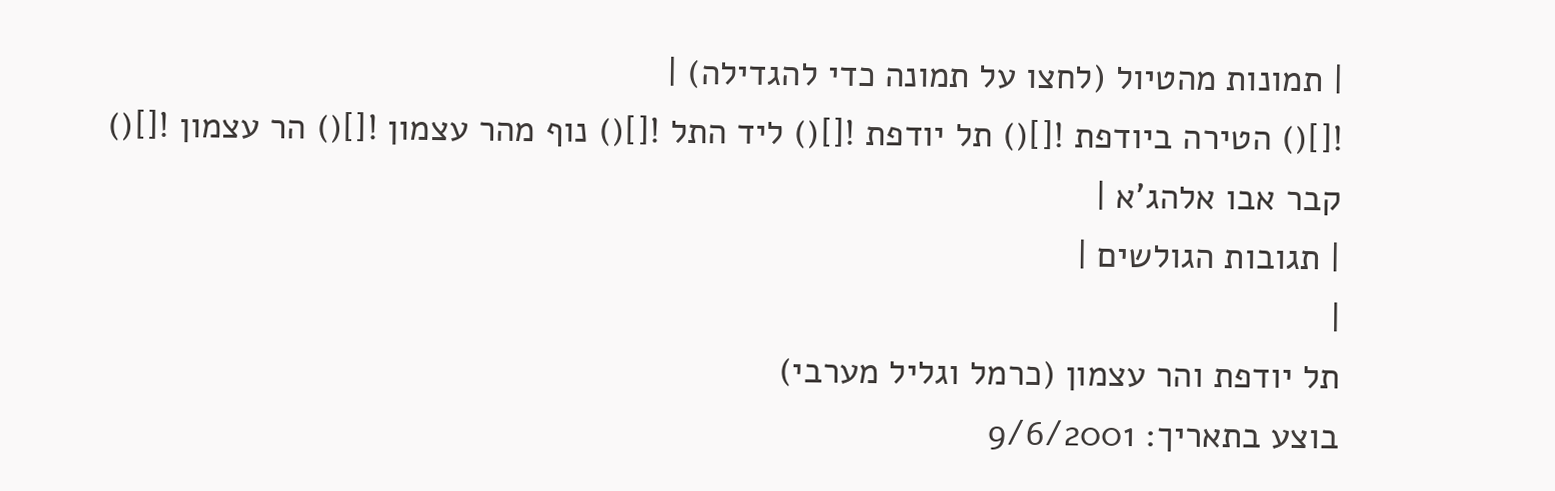| תמונות מהטיול (לחצו על תמונה כדי להגדילה) |
![]() הטירה ביודפת ![]() תל יודפת ![]() ליד התל ![]() נוף מהר עצמון ![]() הר עצמון ![]() קבר אבו אלהג'א |
| תגובות הגולשים |
|
תל יודפת והר עצמון (כרמל וגליל מערבי)
בוצע בתאריך: 9/6/2001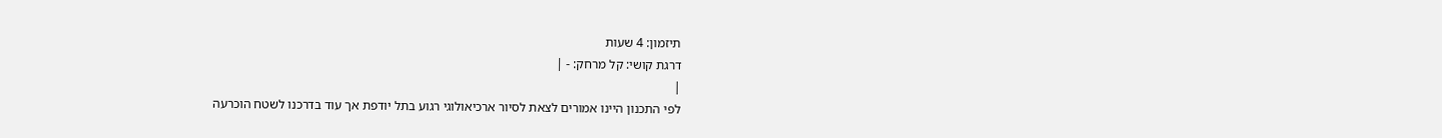תיזמון: 4 שעות
דרגת קושי: קל מרחק: - |
|
לפי התכנון היינו אמורים לצאת לסיור ארכיאולוגי רגוע בתל יודפת אך עוד בדרכנו לשטח הוכרעה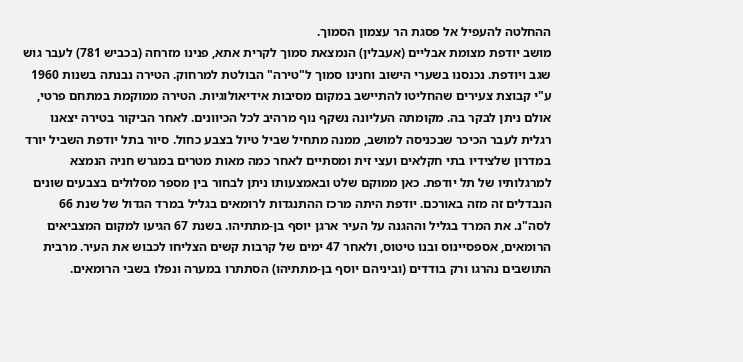ההחלטה להעפיל אל פסגת הר עצמון הסמוך.
מושב יודפת מצומת אבליים (אעבלין) הנמצאת סמוך לקרית אתא, פנינו מזרחה (בכביש 781) לעבר גוש שגב ויודפת. נכנסנו בשערי הישוב וחנינו סמוך ל"טירה" הבולטת למרחוק. הטירה נבנתה בשנות 1960 ע"י קבוצת צעירים שהחליטו להתיישב במקום מסיבות אידיאולוגיות. הטירה ממוקמת במתחם פרטי, אולם ניתן לבקר בה. מקומתה העליונה נשקף נוף מרהיב לכל הכיוונים. לאחר הביקור בטירה יצאנו רגלית לעבר הכיכר שבכניסה למושב, ממנה מתחיל שביל טיול בצבע כחול. סיור בתל יודפת השביל יורד במדרון שלצידיו בתי חקלאים ועצי זית ומסתיים לאחר כמה מאות מטרים במגרש חניה הנמצא למרגלותיו של תל יודפת. כאן ממוקם שלט ובאמצעותו ניתן לבחור בין מספר מסלולים בצבעים שונים הנבדלים זה מזה באורכם. יודפת היתה מרכז ההתנגדות לרומאים בגליל במרד הגדול של שנת 66 לסה"נ. את המרד בגליל וההגנה על העיר ארגן יוסף בן-מתתיהו. בשנת 67 הגיעו למקום המצביאים הרומאים, אספסיינוס ובנו טיטוס, ולאחר 47 ימים של קרבות קשים הצליחו לכבוש את העיר. מרבית התושבים נהרגו ורק בודדים (וביניהם יוסף בן-מתתיהו) הסתתרו במערה ונפלו בשבי הרומאים.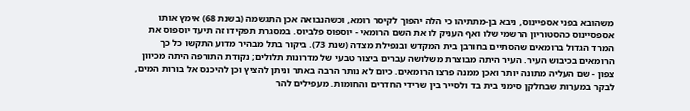משהובא בפני אספיינוס, ניבא בן-מתתיהו כי הלה יהפוך לקיסר רומא, וכשהנבואה אכן התגשמה (בשנת 68) אימץ אותו אספסיינוס כהסטוריון הרשמי שלו ואף העניק לו את השם הרומאי - יוספוס פלביוס. במסגרת תפקידו זה תיעד יוספוס את המרד הגדול ברומאים שהסתיים בחורבן בית המקדש ובנפילת מצדה (שנת 73). ביקור בתל מבהיר מדוע התקשו כל כך הרומאים בכיבוש העיר. העיר היתה מבוצרת משלושה עברים ביצור טבעי של מדרונות תלולים; נקודת התורפה היתה מכיוון צפון - שם העליה מתונה יותר ואכן ממנה פרצו הרומאים. כיום לא נותר הרבה באתר וניתן להציץ וכן להיכנס אל בורות המים, לבקר במערות שבחלקן סימני בית בד ולסייר בין שרידי החדרים והחומות. מעפילים להר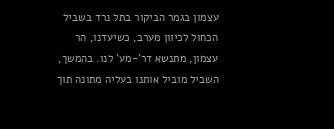עצמון בגמר הביקור בתל נרד בשביל הכחול לכיוון מערב, כשיעדנו, הר עצמון, מתנשא דר'-מע' לנו. בהמשך, השביל מוביל אותנו בעליה מתונה תוך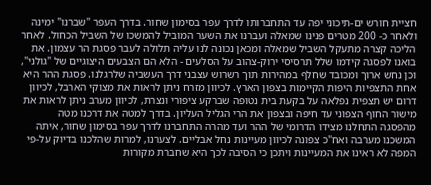חציית חורש ים-תיכוני יפה עד התחברותו לדרך עפר בסימון שחור. בדרך העפר "שברנו" ימינה ולאחר כ- 200 מטרים פנינו שמאלה ועברנו את השער המוביל להמשכו של השביל הכחול. לאחר הליכה קצרה מתעקל השביל שמאלה ומכאן נכונה לנו עליה תלולה לעבר פסגת הר עצמון. את בואנו לפסגה קידמו שלל תרסיסי ירוק-צהוב על הסלעים - הלא הם הצבעים היצוגיים של "גולני", וכן נחש ארוך ומכובד שחלף במהירות תוך רשרוש עצבני דרך העשביה שלרגלנו. פסגת ההר היא אחת התצפיות היפות הקיימות בצפון הארץ. לכיוון מזרח ניתן לראות את מצוקי הארבל, לכיוון דרום יש תצפית נפלאה על בקעת בית נטופה שברקע ציפורי ונצרת, לכיוון מערב ניתן לראות את מישור החוף הצפוני עד חיפה ובצפון את הרי הגליל העליון. בדרך למטה את דרכנו מטה מהפסגה התחלנו מצידו הדרומי של ההר ועד מהרה התחברנו לדרך עפר בסימון שחור, איתה המשכנו מערבה ואח"כ צפונה לכיוון מעיינות נחל אבליים. לצערנו, למרות שהלכנו בדיוק על-פי המפה לא ראינו את המעיינות ויתכן כי הסיבה לכך היא שחברת מקורות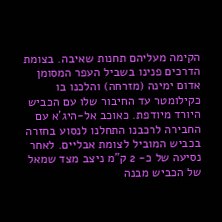הקימה מעליהם תחנות שאיבה. בצומת הדרכים פנינו בשביל העפר המסומן אדום ימינה (מזרחה) והלכנו בו כקילומטר עד החיבור שלו עם הכביש היורד מיודפת. כאוכב אל-היג'א עם החבירה לרכבנו התחלנו לנסוע בחזרה בכביש המוביל לצומת אבליים. לאחר נסיעה של כ- 2 ק"מ ניצב מצד שמאל של הכביש מבנה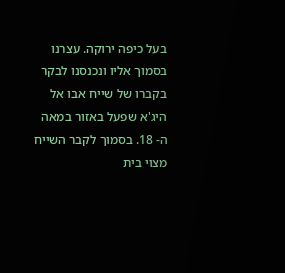בעל כיפה ירוקה. עצרנו בסמוך אליו ונכנסנו לבקר בקברו של שייח אבו אל היג'א שפעל באזור במאה ה- 18. בסמוך לקבר השייח מצוי בית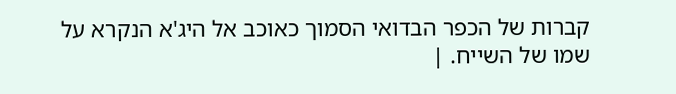קברות של הכפר הבדואי הסמוך כאוכב אל היג'א הנקרא על שמו של השייח. |